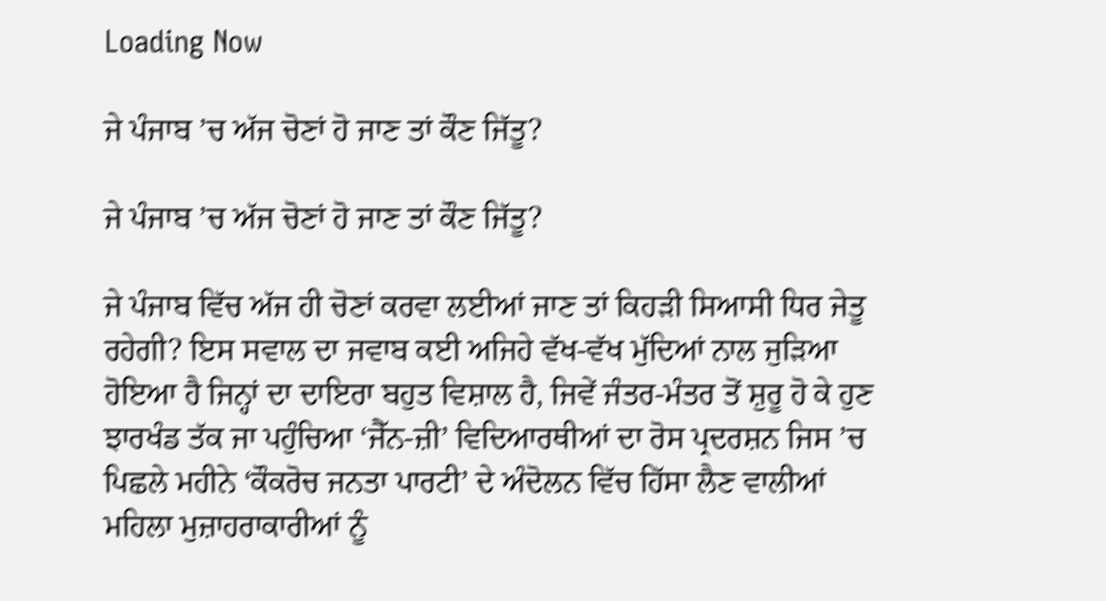Loading Now

ਜੇ ਪੰਜਾਬ ’ਚ ਅੱਜ ਚੋਣਾਂ ਹੋ ਜਾਣ ਤਾਂ ਕੌਣ ਜਿੱਤੂ?

ਜੇ ਪੰਜਾਬ ’ਚ ਅੱਜ ਚੋਣਾਂ ਹੋ ਜਾਣ ਤਾਂ ਕੌਣ ਜਿੱਤੂ?

ਜੇ ਪੰਜਾਬ ਵਿੱਚ ਅੱਜ ਹੀ ਚੋਣਾਂ ਕਰਵਾ ਲਈਆਂ ਜਾਣ ਤਾਂ ਕਿਹੜੀ ਸਿਆਸੀ ਧਿਰ ਜੇਤੂ ਰਹੇਗੀ? ਇਸ ਸਵਾਲ ਦਾ ਜਵਾਬ ਕਈ ਅਜਿਹੇ ਵੱਖ-ਵੱਖ ਮੁੱਦਿਆਂ ਨਾਲ ਜੁੜਿਆ ਹੋਇਆ ਹੈ ਜਿਨ੍ਹਾਂ ਦਾ ਦਾਇਰਾ ਬਹੁਤ ਵਿਸ਼ਾਲ ਹੈ, ਜਿਵੇਂ ਜੰਤਰ-ਮੰਤਰ ਤੋਂ ਸ਼ੁਰੂ ਹੋ ਕੇ ਹੁਣ ਝਾਰਖੰਡ ਤੱਕ ਜਾ ਪਹੁੰਚਿਆ ‘ਜੈੱਨ-ਜ਼ੀ’ ਵਿਦਿਆਰਥੀਆਂ ਦਾ ਰੋਸ ਪ੍ਰਦਰਸ਼ਨ ਜਿਸ ’ਚ ਪਿਛਲੇ ਮਹੀਨੇ ‘ਕੌਕਰੋਚ ਜਨਤਾ ਪਾਰਟੀ’ ਦੇ ਅੰਦੋਲਨ ਵਿੱਚ ਹਿੱਸਾ ਲੈਣ ਵਾਲੀਆਂ ਮਹਿਲਾ ਮੁਜ਼ਾਹਰਾਕਾਰੀਆਂ ਨੂੰ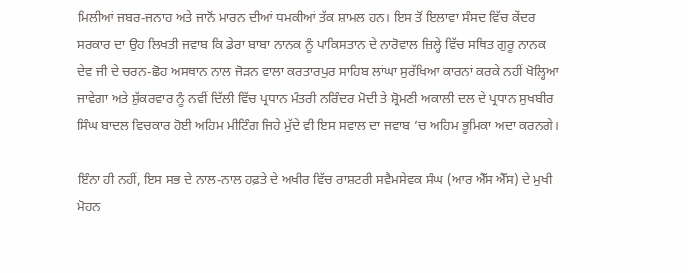ਮਿਲੀਆਂ ਜਬਰ-ਜਨਾਹ ਅਤੇ ਜਾਨੋਂ ਮਾਰਨ ਦੀਆਂ ਧਮਕੀਆਂ ਤੱਕ ਸ਼ਾਮਲ ਹਨ। ਇਸ ਤੋਂ ਇਲਾਵਾ ਸੰਸਦ ਵਿੱਚ ਕੇਂਦਰ ਸਰਕਾਰ ਦਾ ਉਹ ਲਿਖਤੀ ਜਵਾਬ ਕਿ ਡੇਰਾ ਬਾਬਾ ਨਾਨਕ ਨੂੰ ਪਾਕਿਸਤਾਨ ਦੇ ਨਾਰੋਵਾਲ ਜ਼ਿਲ੍ਹੇ ਵਿੱਚ ਸਥਿਤ ਗੁਰੂ ਨਾਨਕ ਦੇਵ ਜੀ ਦੇ ਚਰਨ-ਛੋਹ ਅਸਥਾਨ ਨਾਲ ਜੋੜਨ ਵਾਲਾ ਕਰਤਾਰਪੁਰ ਸਾਹਿਬ ਲਾਂਘਾ ਸੁਰੱਖਿਆ ਕਾਰਨਾਂ ਕਰਕੇ ਨਹੀਂ ਖੋਲ੍ਹਿਆ ਜਾਵੇਗਾ ਅਤੇ ਸ਼ੁੱਕਰਵਾਰ ਨੂੰ ਨਵੀਂ ਦਿੱਲੀ ਵਿੱਚ ਪ੍ਰਧਾਨ ਮੰਤਰੀ ਨਰਿੰਦਰ ਮੋਦੀ ਤੇ ਸ਼੍ਰੋਮਣੀ ਅਕਾਲੀ ਦਲ ਦੇ ਪ੍ਰਧਾਨ ਸੁਖਬੀਰ ਸਿੰਘ ਬਾਦਲ ਵਿਚਕਾਰ ਹੋਈ ਅਹਿਮ ਮੀਟਿੰਗ ਜਿਹੇ ਮੁੱਦੇ ਵੀ ਇਸ ਸਵਾਲ ਦਾ ਜਵਾਬ ’ਚ ਅਹਿਮ ਭੂਮਿਕਾ ਅਦਾ ਕਰਨਗੇ।

ਇੰਨਾ ਹੀ ਨਹੀਂ, ਇਸ ਸਭ ਦੇ ਨਾਲ-ਨਾਲ ਹਫ਼ਤੇ ਦੇ ਅਖੀਰ ਵਿੱਚ ਰਾਸ਼ਟਰੀ ਸਵੈਮਸੇਵਕ ਸੰਘ (ਆਰ ਐੱਸ ਐੱਸ) ਦੇ ਮੁਖੀ ਮੋਹਨ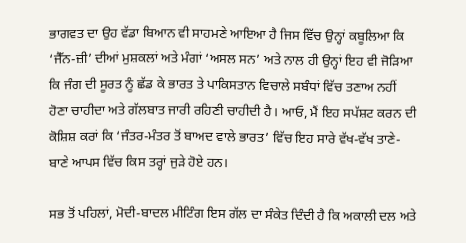ਭਾਗਵਤ ਦਾ ਉਹ ਵੱਡਾ ਬਿਆਨ ਵੀ ਸਾਹਮਣੇ ਆਇਆ ਹੈ ਜਿਸ ਵਿੱਚ ਉਨ੍ਹਾਂ ਕਬੂਲਿਆ ਕਿ ‘ਜੈੱਨ-ਜ਼ੀ’ ਦੀਆਂ ਮੁਸ਼ਕਲਾਂ ਅਤੇ ਮੰਗਾਂ ‘ਅਸਲ ਸਨ’ ਅਤੇ ਨਾਲ ਹੀ ਉਨ੍ਹਾਂ ਇਹ ਵੀ ਜੋੜਿਆ ਕਿ ਜੰਗ ਦੀ ਸੂਰਤ ਨੂੰ ਛੱਡ ਕੇ ਭਾਰਤ ਤੇ ਪਾਕਿਸਤਾਨ ਵਿਚਾਲੇ ਸਬੰਧਾਂ ਵਿੱਚ ਤਣਾਅ ਨਹੀਂ ਹੋਣਾ ਚਾਹੀਦਾ ਅਤੇ ਗੱਲਬਾਤ ਜਾਰੀ ਰਹਿਣੀ ਚਾਹੀਦੀ ਹੈ। ਆਓ, ਮੈਂ ਇਹ ਸਪੱਸ਼ਟ ਕਰਨ ਦੀ ਕੋਸ਼ਿਸ਼ ਕਰਾਂ ਕਿ ‘ਜੰਤਰ-ਮੰਤਰ ਤੋਂ ਬਾਅਦ ਵਾਲੇ ਭਾਰਤ’ ਵਿੱਚ ਇਹ ਸਾਰੇ ਵੱਖ-ਵੱਖ ਤਾਣੇ-ਬਾਣੇ ਆਪਸ ਵਿੱਚ ਕਿਸ ਤਰ੍ਹਾਂ ਜੁੜੇ ਹੋਏ ਹਨ।

ਸਭ ਤੋਂ ਪਹਿਲਾਂ, ਮੋਦੀ-ਬਾਦਲ ਮੀਟਿੰਗ ਇਸ ਗੱਲ ਦਾ ਸੰਕੇਤ ਦਿੰਦੀ ਹੈ ਕਿ ਅਕਾਲੀ ਦਲ ਅਤੇ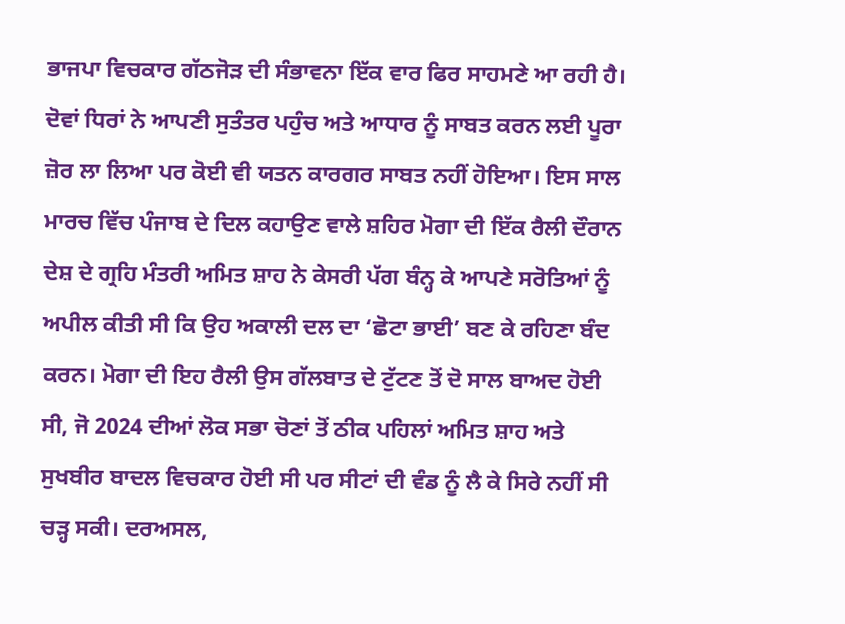ਭਾਜਪਾ ਵਿਚਕਾਰ ਗੱਠਜੋੜ ਦੀ ਸੰਭਾਵਨਾ ਇੱਕ ਵਾਰ ਫਿਰ ਸਾਹਮਣੇ ਆ ਰਹੀ ਹੈ। ਦੋਵਾਂ ਧਿਰਾਂ ਨੇ ਆਪਣੀ ਸੁਤੰਤਰ ਪਹੁੰਚ ਅਤੇ ਆਧਾਰ ਨੂੰ ਸਾਬਤ ਕਰਨ ਲਈ ਪੂਰਾ ਜ਼ੋਰ ਲਾ ਲਿਆ ਪਰ ਕੋਈ ਵੀ ਯਤਨ ਕਾਰਗਰ ਸਾਬਤ ਨਹੀਂ ਹੋਇਆ। ਇਸ ਸਾਲ ਮਾਰਚ ਵਿੱਚ ਪੰਜਾਬ ਦੇ ਦਿਲ ਕਹਾਉਣ ਵਾਲੇ ਸ਼ਹਿਰ ਮੋਗਾ ਦੀ ਇੱਕ ਰੈਲੀ ਦੌਰਾਨ ਦੇਸ਼ ਦੇ ਗ੍ਰਹਿ ਮੰਤਰੀ ਅਮਿਤ ਸ਼ਾਹ ਨੇ ਕੇਸਰੀ ਪੱਗ ਬੰਨ੍ਹ ਕੇ ਆਪਣੇ ਸਰੋਤਿਆਂ ਨੂੰ ਅਪੀਲ ਕੀਤੀ ਸੀ ਕਿ ਉਹ ਅਕਾਲੀ ਦਲ ਦਾ ‘ਛੋਟਾ ਭਾਈ’ ਬਣ ਕੇ ਰਹਿਣਾ ਬੰਦ ਕਰਨ। ਮੋਗਾ ਦੀ ਇਹ ਰੈਲੀ ਉਸ ਗੱਲਬਾਤ ਦੇ ਟੁੱਟਣ ਤੋਂ ਦੋ ਸਾਲ ਬਾਅਦ ਹੋਈ ਸੀ, ਜੋ 2024 ਦੀਆਂ ਲੋਕ ਸਭਾ ਚੋਣਾਂ ਤੋਂ ਠੀਕ ਪਹਿਲਾਂ ਅਮਿਤ ਸ਼ਾਹ ਅਤੇ ਸੁਖਬੀਰ ਬਾਦਲ ਵਿਚਕਾਰ ਹੋਈ ਸੀ ਪਰ ਸੀਟਾਂ ਦੀ ਵੰਡ ਨੂੰ ਲੈ ਕੇ ਸਿਰੇ ਨਹੀਂ ਸੀ ਚੜ੍ਹ ਸਕੀ। ਦਰਅਸਲ,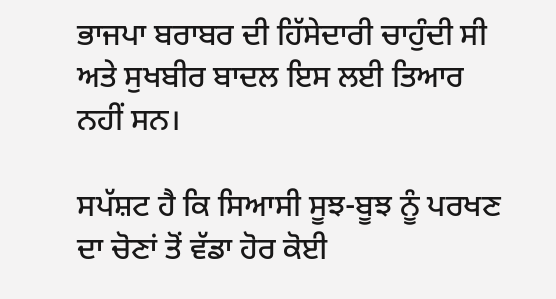ਭਾਜਪਾ ਬਰਾਬਰ ਦੀ ਹਿੱਸੇਦਾਰੀ ਚਾਹੁੰਦੀ ਸੀ ਅਤੇ ਸੁਖਬੀਰ ਬਾਦਲ ਇਸ ਲਈ ਤਿਆਰ ਨਹੀਂ ਸਨ।

ਸਪੱਸ਼ਟ ਹੈ ਕਿ ਸਿਆਸੀ ਸੂਝ-ਬੂਝ ਨੂੰ ਪਰਖਣ ਦਾ ਚੋਣਾਂ ਤੋਂ ਵੱਡਾ ਹੋਰ ਕੋਈ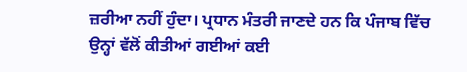ਜ਼ਰੀਆ ਨਹੀਂ ਹੁੰਦਾ। ਪ੍ਰਧਾਨ ਮੰਤਰੀ ਜਾਣਦੇ ਹਨ ਕਿ ਪੰਜਾਬ ਵਿੱਚ ਉਨ੍ਹਾਂ ਵੱਲੋਂ ਕੀਤੀਆਂ ਗਈਆਂ ਕਈ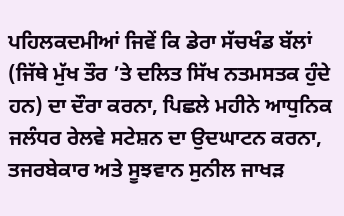ਪਹਿਲਕਦਮੀਆਂ ਜਿਵੇਂ ਕਿ ਡੇਰਾ ਸੱਚਖੰਡ ਬੱਲਾਂ (ਜਿੱਥੇ ਮੁੱਖ ਤੌਰ ’ਤੇ ਦਲਿਤ ਸਿੱਖ ਨਤਮਸਤਕ ਹੁੰਦੇ ਹਨ) ਦਾ ਦੌਰਾ ਕਰਨਾ, ਪਿਛਲੇ ਮਹੀਨੇ ਆਧੁਨਿਕ ਜਲੰਧਰ ਰੇਲਵੇ ਸਟੇਸ਼ਨ ਦਾ ਉਦਘਾਟਨ ਕਰਨਾ, ਤਜਰਬੇਕਾਰ ਅਤੇ ਸੂਝਵਾਨ ਸੁਨੀਲ ਜਾਖੜ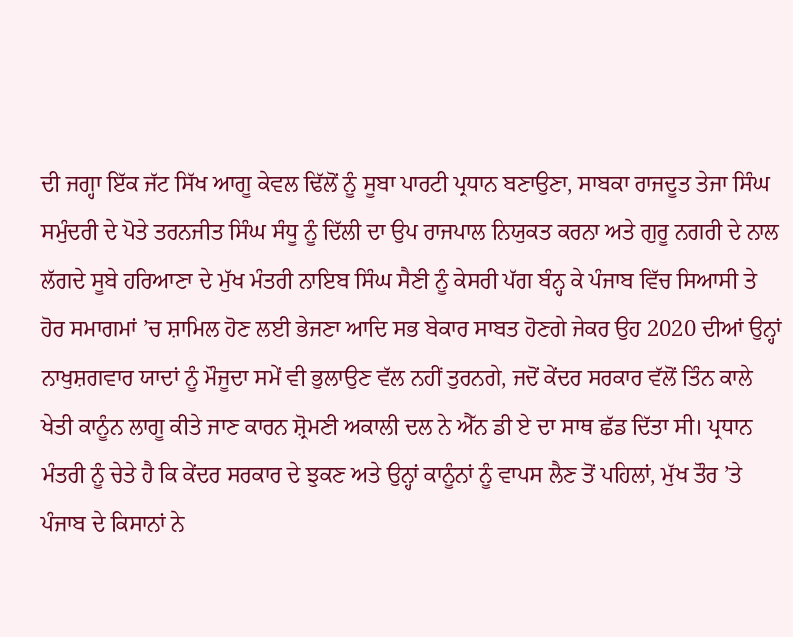ਦੀ ਜਗ੍ਹਾ ਇੱਕ ਜੱਟ ਸਿੱਖ ਆਗੂ ਕੇਵਲ ਢਿੱਲੋਂ ਨੂੰ ਸੂਬਾ ਪਾਰਟੀ ਪ੍ਰਧਾਨ ਬਣਾਉਣਾ, ਸਾਬਕਾ ਰਾਜਦੂਤ ਤੇਜਾ ਸਿੰਘ ਸਮੁੰਦਰੀ ਦੇ ਪੋਤੇ ਤਰਨਜੀਤ ਸਿੰਘ ਸੰਧੂ ਨੂੰ ਦਿੱਲੀ ਦਾ ਉਪ ਰਾਜਪਾਲ ਨਿਯੁਕਤ ਕਰਨਾ ਅਤੇ ਗੁਰੂ ਨਗਰੀ ਦੇ ਨਾਲ ਲੱਗਦੇ ਸੂਬੇ ਹਰਿਆਣਾ ਦੇ ਮੁੱਖ ਮੰਤਰੀ ਨਾਇਬ ਸਿੰਘ ਸੈਣੀ ਨੂੰ ਕੇਸਰੀ ਪੱਗ ਬੰਨ੍ਹ ਕੇ ਪੰਜਾਬ ਵਿੱਚ ਸਿਆਸੀ ਤੇ ਹੋਰ ਸਮਾਗਮਾਂ ’ਚ ਸ਼ਾਮਿਲ ਹੋਣ ਲਈ ਭੇਜਣਾ ਆਦਿ ਸਭ ਬੇਕਾਰ ਸਾਬਤ ਹੋਣਗੇ ਜੇਕਰ ਉਹ 2020 ਦੀਆਂ ਉਨ੍ਹਾਂ ਨਾਖੁਸ਼ਗਵਾਰ ਯਾਦਾਂ ਨੂੰ ਮੌਜੂਦਾ ਸਮੇਂ ਵੀ ਭੁਲਾਉਣ ਵੱਲ ਨਹੀਂ ਤੁਰਨਗੇ, ਜਦੋਂ ਕੇਂਦਰ ਸਰਕਾਰ ਵੱਲੋਂ ਤਿੰਨ ਕਾਲੇ ਖੇਤੀ ਕਾਨੂੰਨ ਲਾਗੂ ਕੀਤੇ ਜਾਣ ਕਾਰਨ ਸ਼੍ਰੋਮਣੀ ਅਕਾਲੀ ਦਲ ਨੇ ਐੱਨ ਡੀ ਏ ਦਾ ਸਾਥ ਛੱਡ ਦਿੱਤਾ ਸੀ। ਪ੍ਰਧਾਨ ਮੰਤਰੀ ਨੂੰ ਚੇਤੇ ਹੈ ਕਿ ਕੇਂਦਰ ਸਰਕਾਰ ਦੇ ਝੁਕਣ ਅਤੇ ਉਨ੍ਹਾਂ ਕਾਨੂੰਨਾਂ ਨੂੰ ਵਾਪਸ ਲੈਣ ਤੋਂ ਪਹਿਲਾਂ, ਮੁੱਖ ਤੌਰ ’ਤੇ ਪੰਜਾਬ ਦੇ ਕਿਸਾਨਾਂ ਨੇ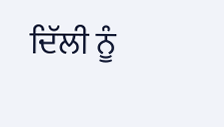ਦਿੱਲੀ ਨੂੰ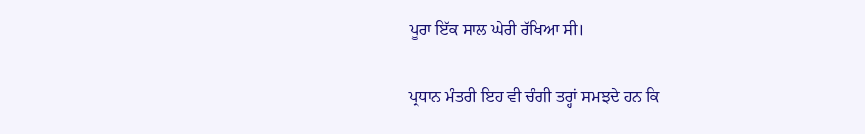ਪੂਰਾ ਇੱਕ ਸਾਲ ਘੇਰੀ ਰੱਖਿਆ ਸੀ।

ਪ੍ਰਧਾਨ ਮੰਤਰੀ ਇਹ ਵੀ ਚੰਗੀ ਤਰ੍ਹਾਂ ਸਮਝਦੇ ਹਨ ਕਿ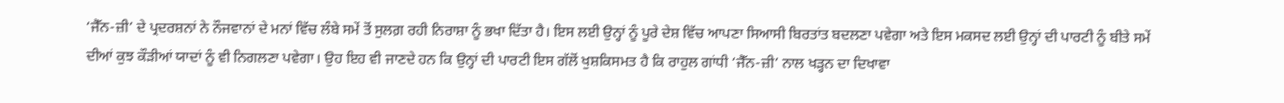‘ਜੈੱਨ-ਜ਼ੀ’ ਦੇ ਪ੍ਰਦਰਸ਼ਨਾਂ ਨੇ ਨੌਜਵਾਨਾਂ ਦੇ ਮਨਾਂ ਵਿੱਚ ਲੰਬੇ ਸਮੇਂ ਤੋਂ ਸੁਲਗ਼ ਰਹੀ ਨਿਰਾਸ਼ਾ ਨੂੰ ਭਖਾ ਦਿੱਤਾ ਹੈ। ਇਸ ਲਈ ਉਨ੍ਹਾਂ ਨੂੰ ਪੂਰੇ ਦੇਸ਼ ਵਿੱਚ ਆਪਣਾ ਸਿਆਸੀ ਬਿਰਤਾਂਤ ਬਦਲਣਾ ਪਵੇਗਾ ਅਤੇ ਇਸ ਮਕਸਦ ਲਈ ਉਨ੍ਹਾਂ ਦੀ ਪਾਰਟੀ ਨੂੰ ਬੀਤੇ ਸਮੇਂ ਦੀਆਂ ਕੁਝ ਕੌੜੀਆਂ ਯਾਦਾਂ ਨੂੰ ਵੀ ਨਿਗਲਣਾ ਪਵੇਗਾ। ਉਹ ਇਹ ਵੀ ਜਾਣਦੇ ਹਨ ਕਿ ਉਨ੍ਹਾਂ ਦੀ ਪਾਰਟੀ ਇਸ ਗੱਲੋਂ ਖੁਸ਼ਕਿਸਮਤ ਹੈ ਕਿ ਰਾਹੁਲ ਗਾਂਧੀ ‘ਜੈੱਨ-ਜ਼ੀ’ ਨਾਲ ਖੜ੍ਹਨ ਦਾ ਦਿਖਾਵਾ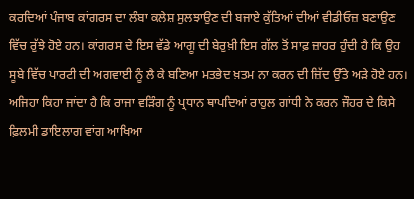ਕਰਦਿਆਂ ਪੰਜਾਬ ਕਾਂਗਰਸ ਦਾ ਲੰਬਾ ਕਲੇਸ਼ ਸੁਲਝਾਉਣ ਦੀ ਬਜਾਏ ਕੁੱਤਿਆਂ ਦੀਆਂ ਵੀਡੀਓਜ਼ ਬਣਾਉਣ ਵਿੱਚ ਰੁੱਝੇ ਹੋਏ ਹਨ। ਕਾਂਗਰਸ ਦੇ ਇਸ ਵੱਡੇ ਆਗੂ ਦੀ ਬੇਰੁਖ਼ੀ ਇਸ ਗੱਲ ਤੋਂ ਸਾਫ਼ ਜ਼ਾਹਰ ਹੁੰਦੀ ਹੈ ਕਿ ਉਹ ਸੂਬੇ ਵਿੱਚ ਪਾਰਟੀ ਦੀ ਅਗਵਾਈ ਨੂੰ ਲੈ ਕੇ ਬਣਿਆ ਮਤਭੇਦ ਖ਼ਤਮ ਨਾ ਕਰਨ ਦੀ ਜ਼ਿੱਦ ਉੱਤੇ ਅੜੇ ਹੋਏ ਹਨ। ਅਜਿਹਾ ਕਿਹਾ ਜਾਂਦਾ ਹੈ ਕਿ ਰਾਜਾ ਵੜਿੰਗ ਨੂੰ ਪ੍ਰਧਾਨ ਥਾਪਦਿਆਂ ਰਾਹੁਲ ਗਾਂਧੀ ਨੇ ਕਰਨ ਜੌਹਰ ਦੇ ਕਿਸੇ ਫ਼ਿਲਮੀ ਡਾਇਲਾਗ ਵਾਂਗ ਆਖਿਆ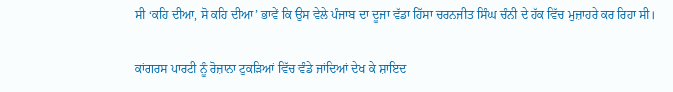ਸੀ ‘ਕਹਿ ਦੀਆ, ਸੋ ਕਹਿ ਦੀਆ’ ਭਾਵੇਂ ਕਿ ਉਸ ਵੇਲੇ ਪੰਜਾਬ ਦਾ ਦੂਜਾ ਵੱਡਾ ਹਿੱਸਾ ਚਰਨਜੀਤ ਸਿੰਘ ਚੰਨੀ ਦੇ ਹੱਕ ਵਿੱਚ ਮੁਜ਼ਾਹਰੇ ਕਰ ਰਿਹਾ ਸੀ।

ਕਾਂਗਰਸ ਪਾਰਟੀ ਨੂੰ ਰੋਜ਼ਾਨਾ ਟੁਕੜਿਆਂ ਵਿੱਚ ਵੰਡੇ ਜਾਂਦਿਆਂ ਦੇਖ ਕੇ ਸ਼ਾਇਦ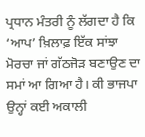ਪ੍ਰਧਾਨ ਮੰਤਰੀ ਨੂੰ ਲੱਗਦਾ ਹੈ ਕਿ ‘ਆਪ’ ਖ਼ਿਲਾਫ਼ ਇੱਕ ਸਾਂਝਾ ਮੋਰਚਾ ਜਾਂ ਗੱਠਜੋੜ ਬਣਾਉਣ ਦਾ ਸਮਾਂ ਆ ਗਿਆ ਹੈ। ਕੀ ਭਾਜਪਾ ਉਨ੍ਹਾਂ ਕਈ ਅਕਾਲੀ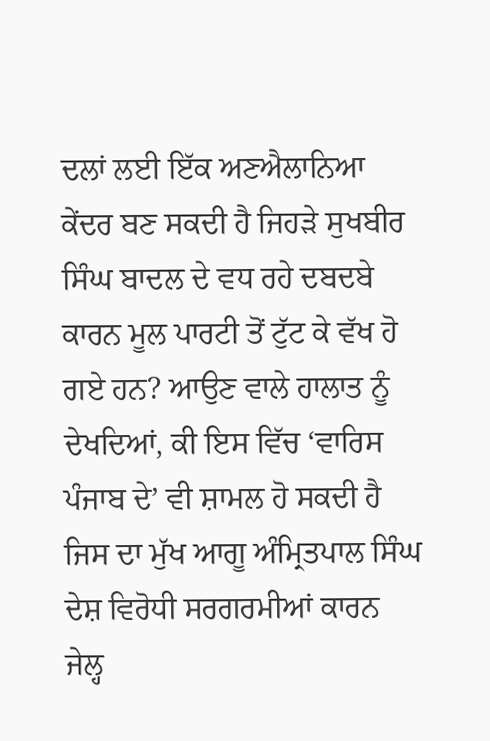ਦਲਾਂ ਲਈ ਇੱਕ ਅਣਐਲਾਨਿਆ ਕੇਂਦਰ ਬਣ ਸਕਦੀ ਹੈ ਜਿਹੜੇ ਸੁਖਬੀਰ ਸਿੰਘ ਬਾਦਲ ਦੇ ਵਧ ਰਹੇ ਦਬਦਬੇ ਕਾਰਨ ਮੂਲ ਪਾਰਟੀ ਤੋਂ ਟੁੱਟ ਕੇ ਵੱਖ ਹੋ ਗਏ ਹਨ? ਆਉਣ ਵਾਲੇ ਹਾਲਾਤ ਨੂੰ ਦੇਖਦਿਆਂ, ਕੀ ਇਸ ਵਿੱਚ ‘ਵਾਰਿਸ ਪੰਜਾਬ ਦੇ’ ਵੀ ਸ਼ਾਮਲ ਹੋ ਸਕਦੀ ਹੈ ਜਿਸ ਦਾ ਮੁੱਖ ਆਗੂ ਅੰਮ੍ਰਿਤਪਾਲ ਸਿੰਘ ਦੇਸ਼ ਵਿਰੋਧੀ ਸਰਗਰਮੀਆਂ ਕਾਰਨ ਜੇਲ੍ਹ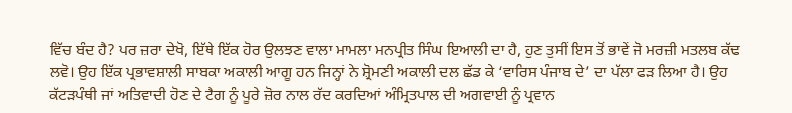ਵਿੱਚ ਬੰਦ ਹੈ? ਪਰ ਜ਼ਰਾ ਦੇਖੋ, ਇੱਥੇ ਇੱਕ ਹੋਰ ਉਲਝਣ ਵਾਲਾ ਮਾਮਲਾ ਮਨਪ੍ਰੀਤ ਸਿੰਘ ਇਆਲੀ ਦਾ ਹੈ, ਹੁਣ ਤੁਸੀਂ ਇਸ ਤੋਂ ਭਾਵੇਂ ਜੋ ਮਰਜ਼ੀ ਮਤਲਬ ਕੱਢ ਲਵੋ। ਉਹ ਇੱਕ ਪ੍ਰਭਾਵਸ਼ਾਲੀ ਸਾਬਕਾ ਅਕਾਲੀ ਆਗੂ ਹਨ ਜਿਨ੍ਹਾਂ ਨੇ ਸ਼੍ਰੋਮਣੀ ਅਕਾਲੀ ਦਲ ਛੱਡ ਕੇ ‘ਵਾਰਿਸ ਪੰਜਾਬ ਦੇ’ ਦਾ ਪੱਲਾ ਫੜ ਲਿਆ ਹੈ। ਉਹ ਕੱਟੜਪੰਥੀ ਜਾਂ ਅਤਿਵਾਦੀ ਹੋਣ ਦੇ ਟੈਗ ਨੂੰ ਪੂਰੇ ਜ਼ੋਰ ਨਾਲ ਰੱਦ ਕਰਦਿਆਂ ਅੰਮ੍ਰਿਤਪਾਲ ਦੀ ਅਗਵਾਈ ਨੂੰ ਪ੍ਰਵਾਨ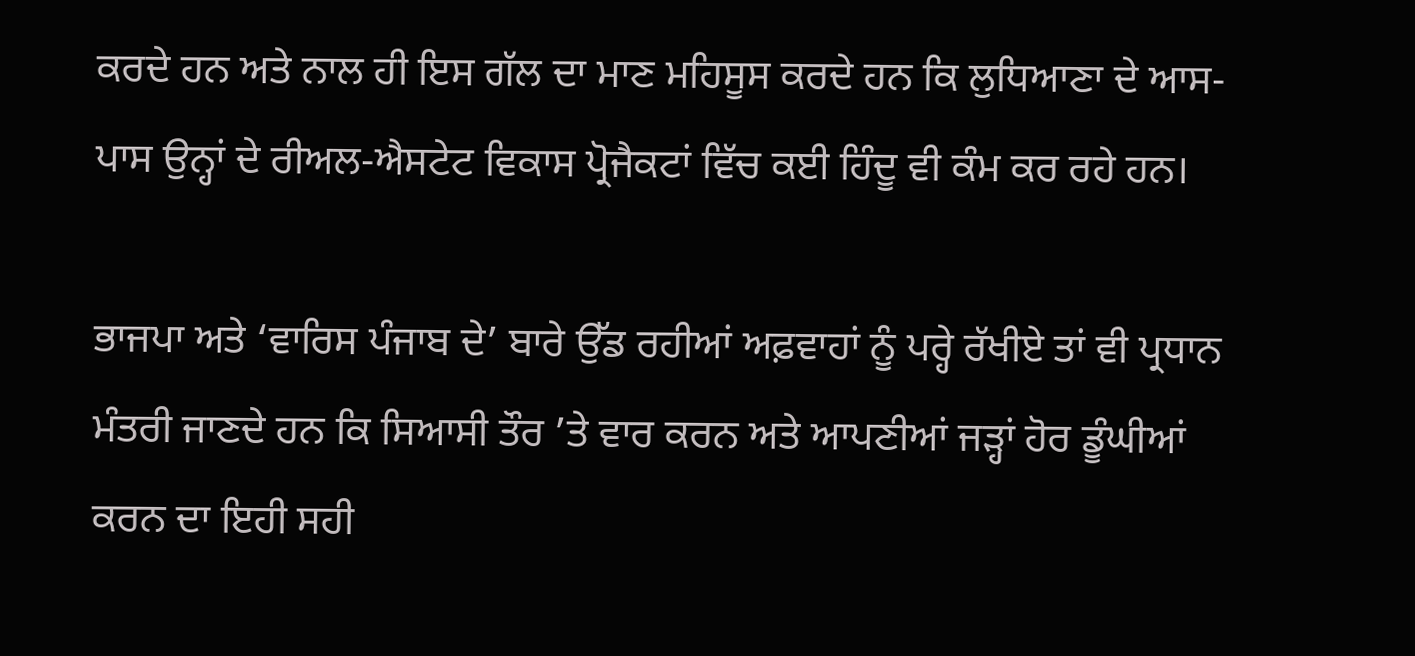ਕਰਦੇ ਹਨ ਅਤੇ ਨਾਲ ਹੀ ਇਸ ਗੱਲ ਦਾ ਮਾਣ ਮਹਿਸੂਸ ਕਰਦੇ ਹਨ ਕਿ ਲੁਧਿਆਣਾ ਦੇ ਆਸ-ਪਾਸ ਉਨ੍ਹਾਂ ਦੇ ਰੀਅਲ-ਐਸਟੇਟ ਵਿਕਾਸ ਪ੍ਰੋਜੈਕਟਾਂ ਵਿੱਚ ਕਈ ਹਿੰਦੂ ਵੀ ਕੰਮ ਕਰ ਰਹੇ ਹਨ।

ਭਾਜਪਾ ਅਤੇ ‘ਵਾਰਿਸ ਪੰਜਾਬ ਦੇ’ ਬਾਰੇ ਉੱਡ ਰਹੀਆਂ ਅਫ਼ਵਾਹਾਂ ਨੂੰ ਪਰ੍ਹੇ ਰੱਖੀਏ ਤਾਂ ਵੀ ਪ੍ਰਧਾਨ ਮੰਤਰੀ ਜਾਣਦੇ ਹਨ ਕਿ ਸਿਆਸੀ ਤੌਰ ’ਤੇ ਵਾਰ ਕਰਨ ਅਤੇ ਆਪਣੀਆਂ ਜੜ੍ਹਾਂ ਹੋਰ ਡੂੰਘੀਆਂ ਕਰਨ ਦਾ ਇਹੀ ਸਹੀ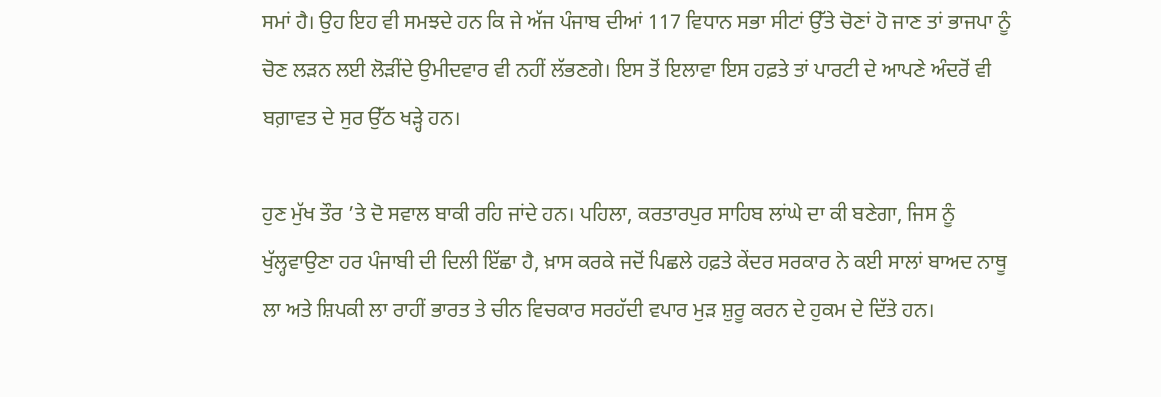ਸਮਾਂ ਹੈ। ਉਹ ਇਹ ਵੀ ਸਮਝਦੇ ਹਨ ਕਿ ਜੇ ਅੱਜ ਪੰਜਾਬ ਦੀਆਂ 117 ਵਿਧਾਨ ਸਭਾ ਸੀਟਾਂ ਉੱਤੇ ਚੋਣਾਂ ਹੋ ਜਾਣ ਤਾਂ ਭਾਜਪਾ ਨੂੰ ਚੋਣ ਲੜਨ ਲਈ ਲੋੜੀਂਦੇ ਉਮੀਦਵਾਰ ਵੀ ਨਹੀਂ ਲੱਭਣਗੇ। ਇਸ ਤੋਂ ਇਲਾਵਾ ਇਸ ਹਫ਼ਤੇ ਤਾਂ ਪਾਰਟੀ ਦੇ ਆਪਣੇ ਅੰਦਰੋਂ ਵੀ ਬਗ਼ਾਵਤ ਦੇ ਸੁਰ ਉੱਠ ਖੜ੍ਹੇ ਹਨ।

ਹੁਣ ਮੁੱਖ ਤੌਰ ’ਤੇ ਦੋ ਸਵਾਲ ਬਾਕੀ ਰਹਿ ਜਾਂਦੇ ਹਨ। ਪਹਿਲਾ, ਕਰਤਾਰਪੁਰ ਸਾਹਿਬ ਲਾਂਘੇ ਦਾ ਕੀ ਬਣੇਗਾ, ਜਿਸ ਨੂੰ ਖੁੱਲ੍ਹਵਾਉਣਾ ਹਰ ਪੰਜਾਬੀ ਦੀ ਦਿਲੀ ਇੱਛਾ ਹੈ, ਖ਼ਾਸ ਕਰਕੇ ਜਦੋਂ ਪਿਛਲੇ ਹਫ਼ਤੇ ਕੇਂਦਰ ਸਰਕਾਰ ਨੇ ਕਈ ਸਾਲਾਂ ਬਾਅਦ ਨਾਥੂ ਲਾ ਅਤੇ ਸ਼ਿਪਕੀ ਲਾ ਰਾਹੀਂ ਭਾਰਤ ਤੇ ਚੀਨ ਵਿਚਕਾਰ ਸਰਹੱਦੀ ਵਪਾਰ ਮੁੜ ਸ਼ੁਰੂ ਕਰਨ ਦੇ ਹੁਕਮ ਦੇ ਦਿੱਤੇ ਹਨ।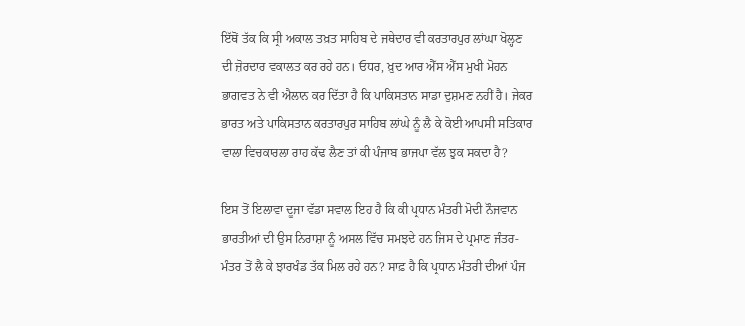ਇੱਥੋਂ ਤੱਕ ਕਿ ਸ੍ਰੀ ਅਕਾਲ ਤਖ਼ਤ ਸਾਹਿਬ ਦੇ ਜਥੇਦਾਰ ਵੀ ਕਰਤਾਰਪੁਰ ਲਾਂਘਾ ਖੋਲ੍ਹਣ ਦੀ ਜ਼ੋਰਦਾਰ ਵਕਾਲਤ ਕਰ ਰਹੇ ਹਨ। ਓਧਰ, ਖ਼ੁਦ ਆਰ ਐੱਸ ਐੱਸ ਮੁਖੀ ਮੋਹਨ ਭਾਗਵਤ ਨੇ ਵੀ ਐਲਾਨ ਕਰ ਦਿੱਤਾ ਹੈ ਕਿ ਪਾਕਿਸਤਾਨ ਸਾਡਾ ਦੁਸ਼ਮਣ ਨਹੀਂ ਹੈ। ਜੇਕਰ ਭਾਰਤ ਅਤੇ ਪਾਕਿਸਤਾਨ ਕਰਤਾਰਪੁਰ ਸਾਹਿਬ ਲਾਂਘੇ ਨੂੰ ਲੈ ਕੇ ਕੋਈ ਆਪਸੀ ਸਤਿਕਾਰ ਵਾਲਾ ਵਿਚਕਾਰਲਾ ਰਾਹ ਕੱਢ ਲੈਣ ਤਾਂ ਕੀ ਪੰਜਾਬ ਭਾਜਪਾ ਵੱਲ ਝੁਕ ਸਕਦਾ ਹੈ?

ਇਸ ਤੋਂ ਇਲਾਵਾ ਦੂਜਾ ਵੱਡਾ ਸਵਾਲ ਇਹ ਹੈ ਕਿ ਕੀ ਪ੍ਰਧਾਨ ਮੰਤਰੀ ਮੋਦੀ ਨੌਜਵਾਨ ਭਾਰਤੀਆਂ ਦੀ ਉਸ ਨਿਰਾਸ਼ਾ ਨੂੰ ਅਸਲ ਵਿੱਚ ਸਮਝਦੇ ਹਨ ਜਿਸ ਦੇ ਪ੍ਰਮਾਣ ਜੰਤਰ-ਮੰਤਰ ਤੋਂ ਲੈ ਕੇ ਝਾਰਖੰਡ ਤੱਕ ਮਿਲ ਰਹੇ ਹਨ? ਸਾਫ਼ ਹੈ ਕਿ ਪ੍ਰਧਾਨ ਮੰਤਰੀ ਦੀਆਂ ਪੰਜ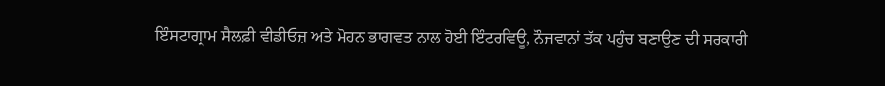ਇੰਸਟਾਗ੍ਰਾਮ ਸੈਲਫ਼ੀ ਵੀਡੀਓਜ਼ ਅਤੇ ਮੋਹਨ ਭਾਗਵਤ ਨਾਲ ਹੋਈ ਇੰਟਰਵਿਊ, ਨੌਜਵਾਨਾਂ ਤੱਕ ਪਹੁੰਚ ਬਣਾਉਣ ਦੀ ਸਰਕਾਰੀ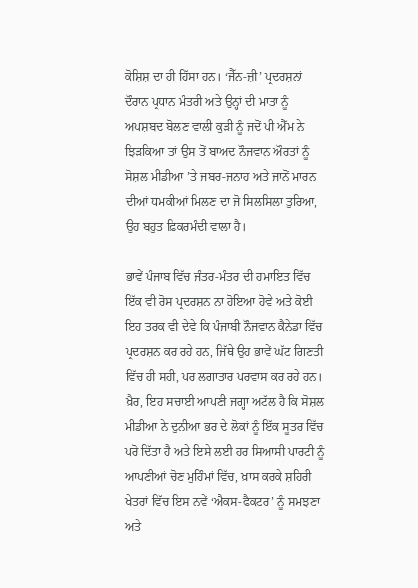ਕੋਸ਼ਿਸ਼ ਦਾ ਹੀ ਹਿੱਸਾ ਹਨ। ‘ਜੈੱਨ-ਜ਼ੀ’ ਪ੍ਰਦਰਸ਼ਨਾਂ ਦੌਰਾਨ ਪ੍ਰਧਾਨ ਮੰਤਰੀ ਅਤੇ ਉਨ੍ਹਾਂ ਦੀ ਮਾਤਾ ਨੂੰ ਅਪਸ਼ਬਦ ਬੋਲਣ ਵਾਲੀ ਕੁੜੀ ਨੂੰ ਜਦੋਂ ਪੀ ਐੱਮ ਨੇ ਝਿੜਕਿਆ ਤਾਂ ਉਸ ਤੋਂ ਬਾਅਦ ਨੌਜਵਾਨ ਔਰਤਾਂ ਨੂੰ ਸੋਸ਼ਲ ਮੀਡੀਆ ’ਤੇ ਜਬਰ-ਜਨਾਹ ਅਤੇ ਜਾਨੋਂ ਮਾਰਨ ਦੀਆਂ ਧਮਕੀਆਂ ਮਿਲਣ ਦਾ ਜੋ ਸਿਲਸਿਲਾ ਤੁਰਿਆ, ਉਹ ਬਹੁਤ ਫ਼ਿਕਰਮੰਦੀ ਵਾਲਾ ਹੈ।

ਭਾਵੇਂ ਪੰਜਾਬ ਵਿੱਚ ਜੰਤਰ-ਮੰਤਰ ਦੀ ਹਮਾਇਤ ਵਿੱਚ ਇੱਕ ਵੀ ਰੋਸ ਪ੍ਰਦਰਸ਼ਨ ਨਾ ਹੋਇਆ ਹੋਵੇ ਅਤੇ ਕੋਈ ਇਹ ਤਰਕ ਵੀ ਦੇਵੇ ਕਿ ਪੰਜਾਬੀ ਨੌਜਵਾਨ ਕੈਨੇਡਾ ਵਿੱਚ ਪ੍ਰਦਰਸ਼ਨ ਕਰ ਰਹੇ ਹਨ, ਜਿੱਥੇ ਉਹ ਭਾਵੇਂ ਘੱਟ ਗਿਣਤੀ ਵਿੱਚ ਹੀ ਸਹੀ, ਪਰ ਲਗਾਤਾਰ ਪਰਵਾਸ ਕਰ ਰਹੇ ਹਨ। ਖ਼ੈਰ, ਇਹ ਸਚਾਈ ਆਪਣੀ ਜਗ੍ਹਾ ਅਟੱਲ ਹੈ ਕਿ ਸੋਸ਼ਲ ਮੀਡੀਆ ਨੇ ਦੁਨੀਆ ਭਰ ਦੇ ਲੋਕਾਂ ਨੂੰ ਇੱਕ ਸੂਤਰ ਵਿੱਚ ਪਰੋ ਦਿੱਤਾ ਹੈ ਅਤੇ ਇਸੇ ਲਈ ਹਰ ਸਿਆਸੀ ਪਾਰਟੀ ਨੂੰ ਆਪਣੀਆਂ ਚੋਣ ਮੁਹਿੰਮਾਂ ਵਿੱਚ, ਖ਼ਾਸ ਕਰਕੇ ਸ਼ਹਿਰੀ ਖੇਤਰਾਂ ਵਿੱਚ ਇਸ ਨਵੇਂ ‘ਐਕਸ-ਫੈਕਟਰ’ ਨੂੰ ਸਮਝਣਾ ਅਤੇ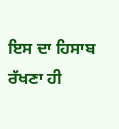ਇਸ ਦਾ ਹਿਸਾਬ ਰੱਖਣਾ ਹੀ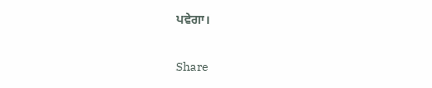ਪਵੇਗਾ।

Share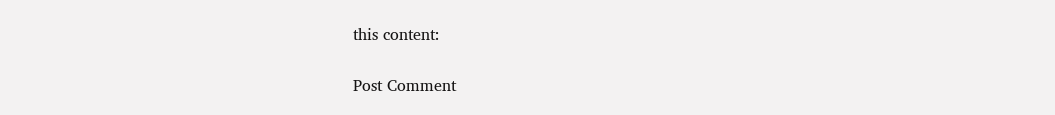this content:

Post Comment